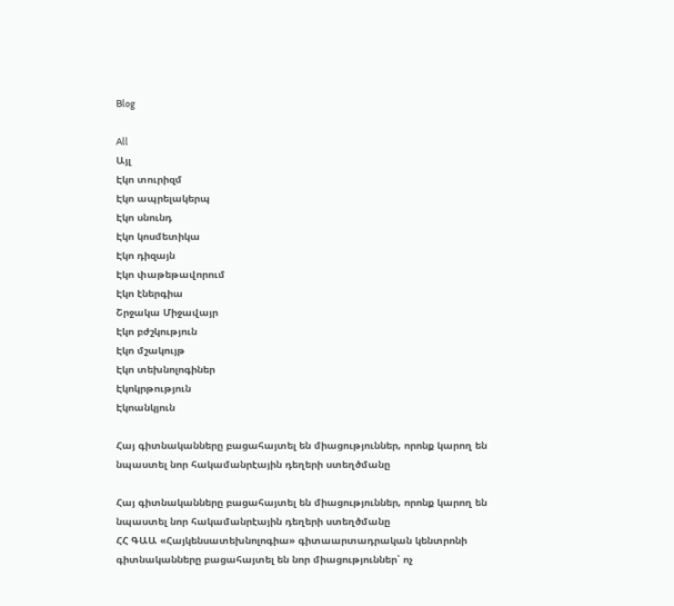Blog

All
Այլ
Էկո տուրիզմ
Էկո ապրելակերպ
Էկո սնունդ
Էկո կոսմետիկա
Էկո դիզայն
Էկո փաթեթավորում
Էկո էներգիա
Շրջակա Միջավայր
Էկո բժշկություն
Էկո մշակույթ
Էկո տեխնոլոգիներ
Էկոկրթություն
Էկոանկյուն

Հայ գիտնականները բացահայտել են միացություններ, որոնք կարող են նպաստել նոր հակամանրէային դեղերի ստեղծմանը

Հայ գիտնականները բացահայտել են միացություններ, որոնք կարող են նպաստել նոր հակամանրէային դեղերի ստեղծմանը
ՀՀ ԳԱԱ «Հայկենսատեխնոլոգիա» գիտաարտադրական կենտրոնի գիտնականները բացահայտել են նոր միացություններ՝ ոչ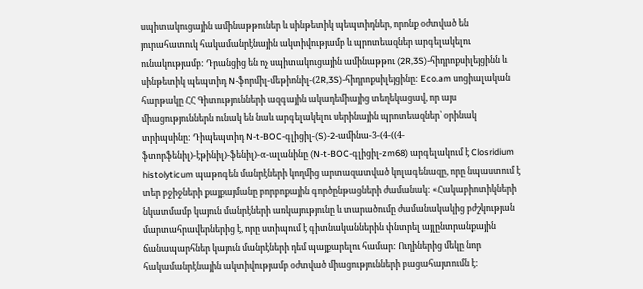սպիտակուցային ամինաթթուներ և սինթետիկ պեպտիդներ, որոնք օժտված են յուրահատուկ հակամանրէնային ակտիվությամբ և պրոտեազներ արգելակելու ունակությամբ: Դրանցից են ոչ սպիտակուցային ամինաթթու (2R,3S)-հիդրոքսիլեյցինն և սինթետիկ պեպտիդ N-ֆորմիլ-մեթիոնիլ-(2R,3S)-հիդրոքսիլեյցինը: Eco.am սոցիալական հարթակը ՀՀ Գիտությունների ազգային ակադեմիայից տեղեկացավ, որ այս միացություններն ունակ են նաև արգելակելու սերինային պրոտեազներ՝ օրինակ տրիպսինը: Դիպեպտիդ N-t-BOC-գլիցիլ-(S)-2-ամինա-3-(4-((4-ֆտորֆենիլ)-էթինիլ)-ֆենիլ)-α-ալանինը (N-t-BOC-գլիցիլ-zm68) արգելակում է Closridium histolyticum պաթոգեն մանրէների կողմից արտազատված կոլագենազը, որը նպաստում է տեր բջիջների քայքայմանը բորբոքային գործընթացների ժամանակ: «Հակաբիոտիկների նկատմամբ կայուն մանրէների առկայությունը և տարածումը ժամանակակից բժշկության մարտահրավերներից է, որը ստիպում է գիտնականներին փնտրել այլընտրանքային ճանապարհներ կայուն մանրէների դեմ պայքարելու համար: Ուղիներից մեկը նոր հակամանրէնային ակտիվությամբ օժտված միացությունների բացահայտումն է: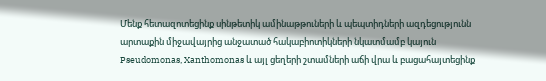Մենք հետազոտեցինք սինթետիկ ամինաթթուների և պեպտիդների ազդեցությունն արտաքին միջավայրից անջատած հակաբիոտիկների նկատմամբ կայուն Pseudomonas, Xanthomonas և այլ ցեղերի շտամների աճի վրա և բացահայտեցինք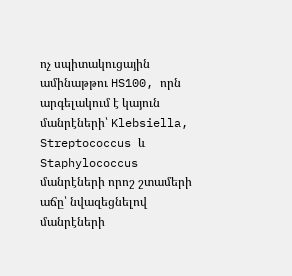ոչ սպիտակուցային ամինաթթու HS100, որն արգելակում է կայուն մանրէների՝ Klebsiella, Streptococcus և Staphylococcus մանրէների որոշ շտամերի աճը՝ նվազեցնելով մանրէների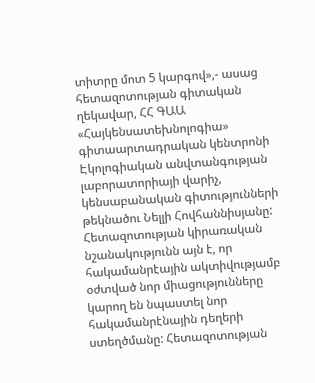տիտրը մոտ 5 կարգով»,- ասաց հետազոտության գիտական ղեկավար, ՀՀ ԳԱԱ «Հայկենսատեխնոլոգիա» գիտաարտադրական կենտրոնի Էկոլոգիական անվտանգության լաբորատորիայի վարիչ, կենսաբանական գիտությունների թեկնածու Նելլի Հովհաննիսյանը: Հետազոտության կիրառական նշանակությունն այն է, որ հակամանրէային ակտիվությամբ օժտված նոր միացությունները կարող են նպաստել նոր հակամանրէնային դեղերի ստեղծմանը: Հետազոտության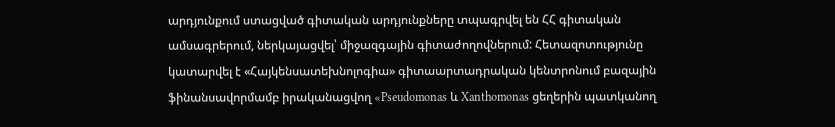արդյունքում ստացված գիտական արդյունքները տպագրվել են ՀՀ գիտական ամսագրերում, ներկայացվել՝ միջազգային գիտաժողովներում: Հետազոտությունը կատարվել է «Հայկենսատեխնոլոգիա» գիտաարտադրական կենտրոնում բազային ֆինանսավորմամբ իրականացվող «Pseudomonas և Xanthomonas ցեղերին պատկանող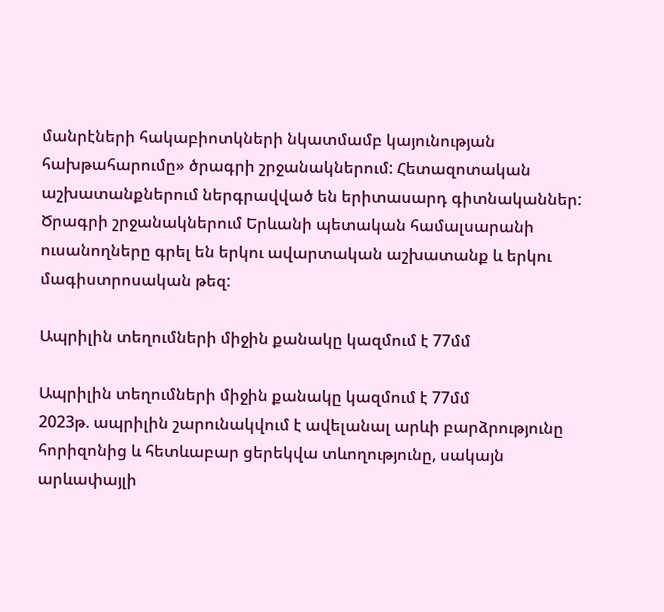մանրէների հակաբիոտկների նկատմամբ կայունության հախթահարումը» ծրագրի շրջանակներում: Հետազոտական աշխատանքներում ներգրավված են երիտասարդ գիտնականներ: Ծրագրի շրջանակներում Երևանի պետական համալսարանի ուսանողները գրել են երկու ավարտական աշխատանք և երկու մագիստրոսական թեզ:

Ապրիլին տեղումների միջին քանակը կազմում է 77մմ

Ապրիլին տեղումների միջին քանակը կազմում է 77մմ
2023թ. ապրիլին շարունակվում է ավելանալ արևի բարձրությունը հորիզոնից և հետևաբար ցերեկվա տևողությունը, սակայն  արևափայլի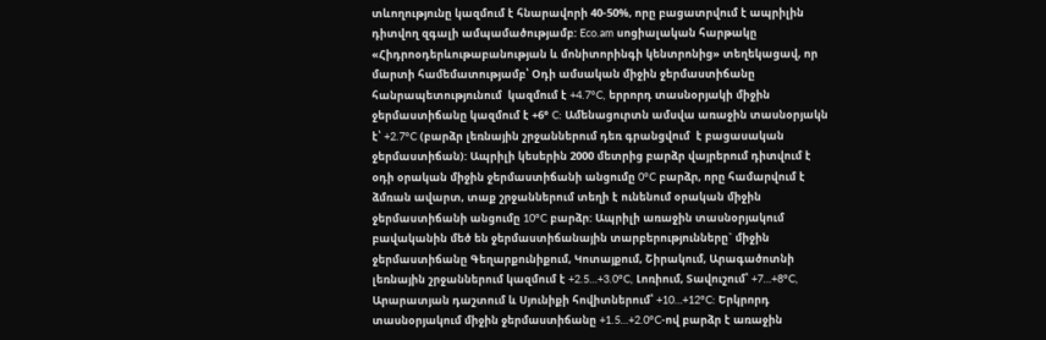տևողությունը կազմում է հնարավորի 40-50%, որը բացատրվում է ապրիլին դիտվող զգալի ամպամածությամբ: Eco.am սոցիալական հարթակը «Հիդրոօդերևութաբանության և մոնիտորինգի կենտրոնից» տեղեկացավ, որ մարտի համեմատությամբ՝ Օդի ամսական միջին ջերմաստիճանը հանրապետությունում  կազմում է +4.7°C, երրորդ տասնօրյակի միջին ջերմաստիճանը կազմում է +6° C: Ամենացուրտն ամսվա առաջին տասնօրյակն է՝ +2.7°C (բարձր լեռնային շրջաններում դեռ գրանցվում  է բացասական ջերմաստիճան): Ապրիլի կեսերին 2000 մետրից բարձր վայրերում դիտվում է օդի օրական միջին ջերմաստիճանի անցումը 0°C բարձր, որը համարվում է ձմռան ավարտ, տաք շրջաններում տեղի է ունենում օրական միջին ջերմաստիճանի անցումը 10°C բարձր: Ապրիլի առաջին տասնօրյակում բավականին մեծ են ջերմաստիճանային տարբերությունները` միջին ջերմաստիճանը Գեղարքունիքում, Կոտայքում, Շիրակում, Արագածոտնի լեռնային շրջաններում կազմում է +2.5…+3.0°C, Լոռիում, Տավուշում՝ +7…+8°C, Արարատյան դաշտում և Սյունիքի հովիտներում՝ +10…+12°C: Երկրորդ տասնօրյակում միջին ջերմաստիճանը +1.5…+2.0°C-ով բարձր է առաջին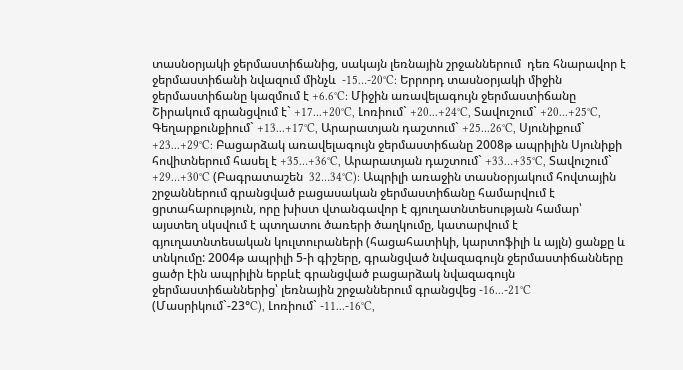տասնօրյակի ջերմաստիճանից, սակայն լեռնային շրջաններում  դեռ հնարավոր է ջերմաստիճանի նվազում մինչև  -15…-20°C: Երրորդ տասնօրյակի միջին ջերմաստիճանը կազմում է +6.6°C: Միջին առավելագույն ջերմաստիճանը Շիրակում գրանցվում է` +17...+20°C, Լոռիում` +20...+24°C, Տավուշում` +20...+25°C, Գեղարքունքիում` +13...+17°C, Արարատյան դաշտում` +25...26°C, Սյունիքում` +23...+29°C: Բացարձակ առավելագույն ջերմաստիճանը 2008թ ապրիլին Սյունիքի հովիտներում հասել է +35…+36°C, Արարատյան դաշտում` +33…+35°C, Տավուշում` +29…+30°C (Բագրատաշեն  32…34°C): Ապրիլի առաջին տասնօրյակում հովտային շրջաններում գրանցված բացասական ջերմաստիճանը համարվում է ցրտահարություն, որը խիստ վտանգավոր է գյուղատնտեսության համար՝ այստեղ սկսվում է պտղատու ծառերի ծաղկումը, կատարվում է գյուղատնտեսական կուլտուրաների (հացահատիկի, կարտոֆիլի և այլն) ցանքը և տնկումը: 2004թ ապրիլի 5-ի գիշերը, գրանցված նվազագույն ջերմաստիճանները ցածր էին ապրիլին երբևէ գրանցված բացարձակ նվազագույն ջերմաստիճաններից՝ լեռնային շրջաններում գրանցվեց -16...-21°C (Մասրիկում`-23°C), Լոռիում` -11...-16°C,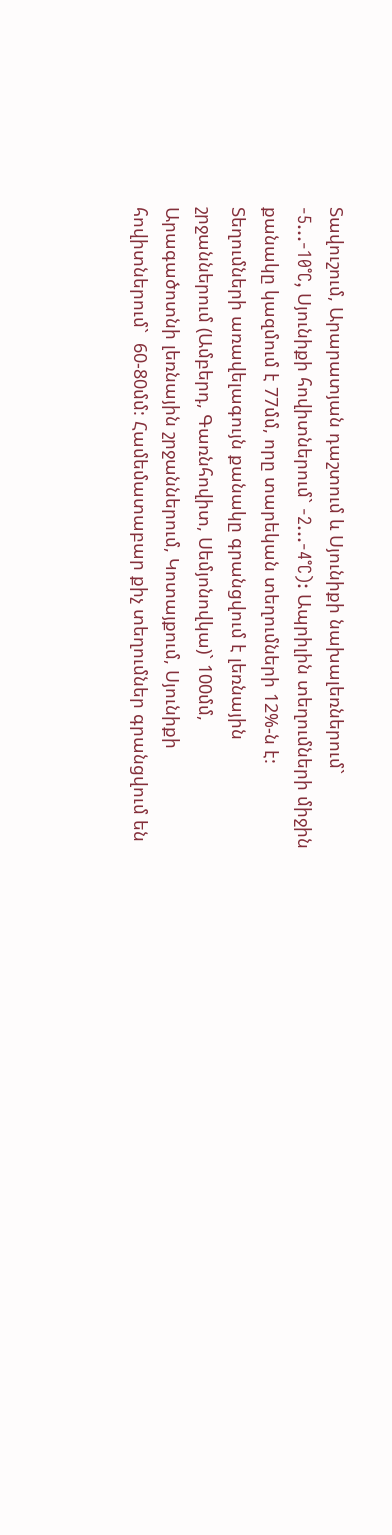Տավուշում, Արարատյան դաշտում և Սյունիքի նախալեռներում` -5...-10°C, Սյունիքի հովիտներում` -2...-4°C): Ապրիլին տեղումների միջին քանակը կազմում է 77մմ, որը տարեկան տեղումների 12%-ն է: Տեղումների առավելագույն քանակը գրանցվում է լեռնային շրջաններում (Ամբերդ, Գառնհովիտ, Սեմյոնովկա)` 100մմ, Արագածոտնի լեռնային շրջաններում, Կոտայքում, Սյունիքի հովիտներում`  60-80մմ: Համեմատաբար քիչ տեղումներ գրանցվում են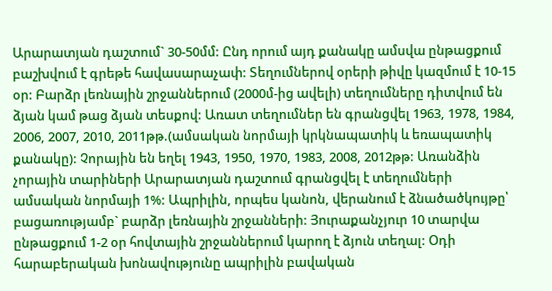Արարատյան դաշտում` 30-50մմ: Ընդ որում այդ քանակը ամսվա ընթացքում բաշխվում է գրեթե հավասարաչափ: Տեղումներով օրերի թիվը կազմում է 10-15 օր: Բարձր լեռնային շրջաններում (2000մ-ից ավելի) տեղումները դիտվում են ձյան կամ թաց ձյան տեսքով: Առատ տեղումներ են գրանցվել 1963, 1978, 1984, 2006, 2007, 2010, 2011թթ.(ամսական նորմայի կրկնապատիկ և եռապատիկ քանակը): Չորային են եղել 1943, 1950, 1970, 1983, 2008, 2012թթ: Առանձին չորային տարիների Արարատյան դաշտում գրանցվել է տեղումների ամսական նորմայի 1%: Ապրիլին, որպես կանոն, վերանում է ձնածածկույթը՝ բացառությամբ` բարձր լեռնային շրջանների: Յուրաքանչյուր 10 տարվա ընթացքում 1-2 օր հովտային շրջաններում կարող է ձյուն տեղալ: Օդի հարաբերական խոնավությունը ապրիլին բավական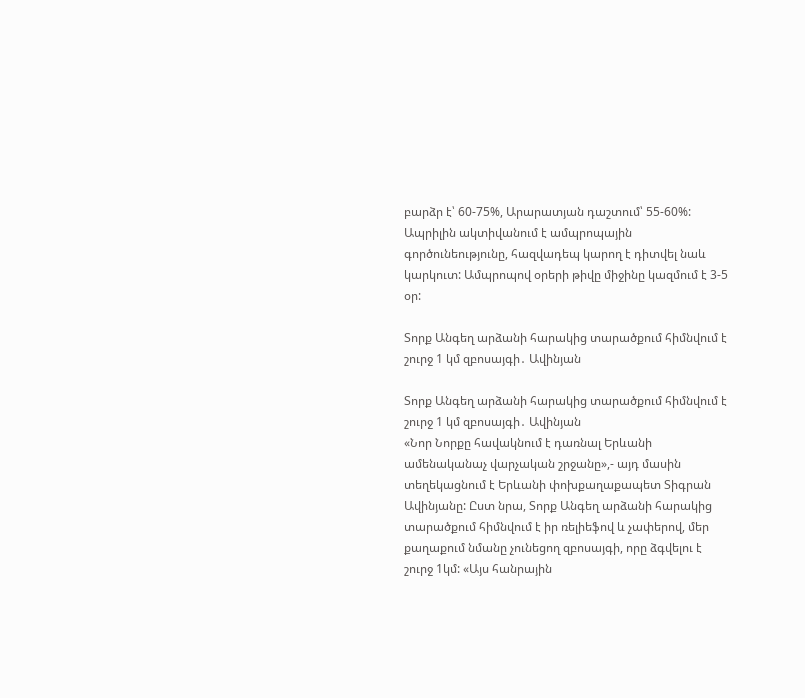բարձր է՝ 60-75%, Արարատյան դաշտում՝ 55-60%: Ապրիլին ակտիվանում է ամպրոպային գործունեությունը, հազվադեպ կարող է դիտվել նաև կարկուտ: Ամպրոպով օրերի թիվը միջինը կազմում է 3-5 օր:

Տորք Անգեղ արձանի հարակից տարածքում հիմնվում է շուրջ 1 կմ զբոսայգի․ Ավինյան

Տորք Անգեղ արձանի հարակից տարածքում հիմնվում է շուրջ 1 կմ զբոսայգի․ Ավինյան
«Նոր Նորքը հավակնում է դառնալ Երևանի ամենականաչ վարչական շրջանը»,- այդ մասին տեղեկացնում է Երևանի փոխքաղաքապետ Տիգրան Ավինյանը: Ըստ նրա, Տորք Անգեղ արձանի հարակից տարածքում հիմնվում է իր ռելիեֆով և չափերով, մեր քաղաքում նմանը չունեցող զբոսայգի, որը ձգվելու է շուրջ 1կմ: «Այս հանրային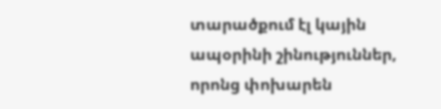տարածքում էլ կային ապօրինի շինություններ, որոնց փոխարեն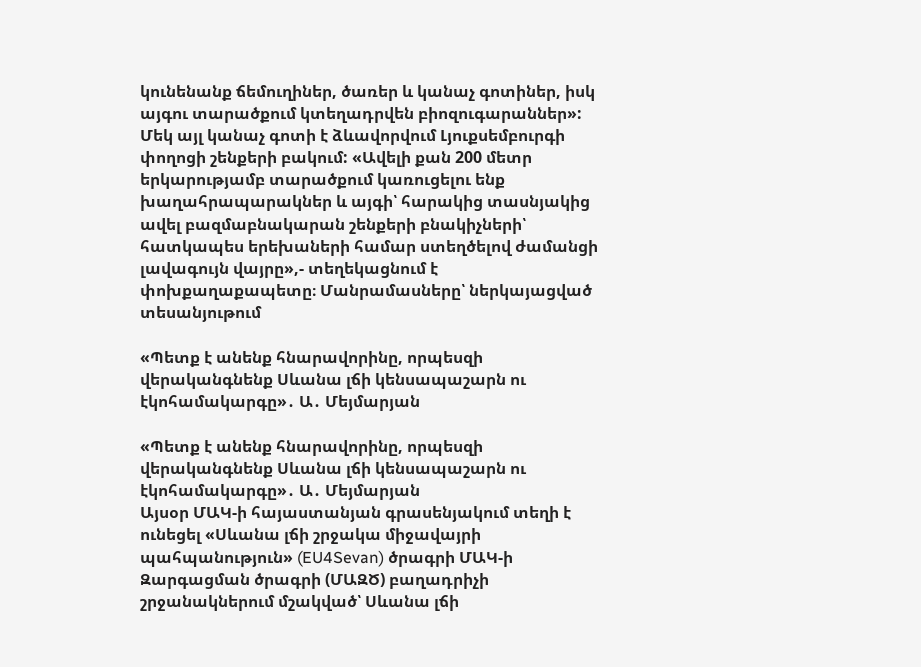կունենանք ճեմուղիներ, ծառեր և կանաչ գոտիներ, իսկ այգու տարածքում կտեղադրվեն բիոզուգարաններ»: Մեկ այլ կանաչ գոտի է ձևավորվում Լյուքսեմբուրգի փողոցի շենքերի բակում: «Ավելի քան 200 մետր երկարությամբ տարածքում կառուցելու ենք խաղահրապարակներ և այգի՝ հարակից տասնյակից ավել բազմաբնակարան շենքերի բնակիչների՝ հատկապես երեխաների համար ստեղծելով ժամանցի լավագույն վայրը»,- տեղեկացնում է փոխքաղաքապետը։ Մանրամասները՝ ներկայացված տեսանյութում

«Պետք է անենք հնարավորինը, որպեսզի վերականգնենք Սևանա լճի կենսապաշարն ու էկոհամակարգը»․ Ա․ Մեյմարյան

«Պետք է անենք հնարավորինը, որպեսզի վերականգնենք Սևանա լճի կենսապաշարն ու էկոհամակարգը»․ Ա․ Մեյմարյան
Այսօր ՄԱԿ-ի հայաստանյան գրասենյակում տեղի է ունեցել «Սևանա լճի շրջակա միջավայրի պահպանություն» (EU4Sevan) ծրագրի ՄԱԿ-ի Զարգացման ծրագրի (ՄԱԶԾ) բաղադրիչի շրջանակներում մշակված՝ Սևանա լճի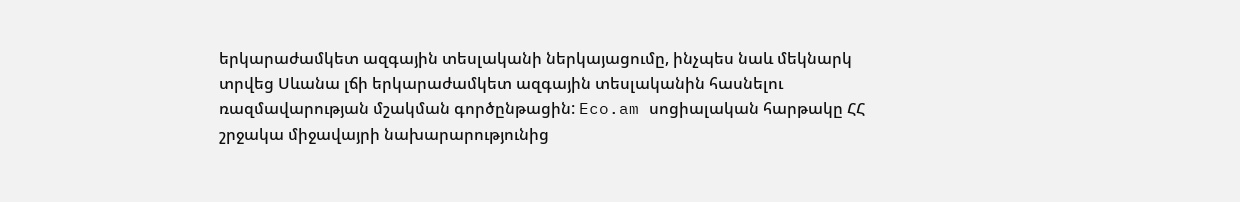երկարաժամկետ ազգային տեսլականի ներկայացումը, ինչպես նաև մեկնարկ տրվեց Սևանա լճի երկարաժամկետ ազգային տեսլականին հասնելու ռազմավարության մշակման գործընթացին: Eco.am սոցիալական հարթակը ՀՀ շրջակա միջավայրի նախարարությունից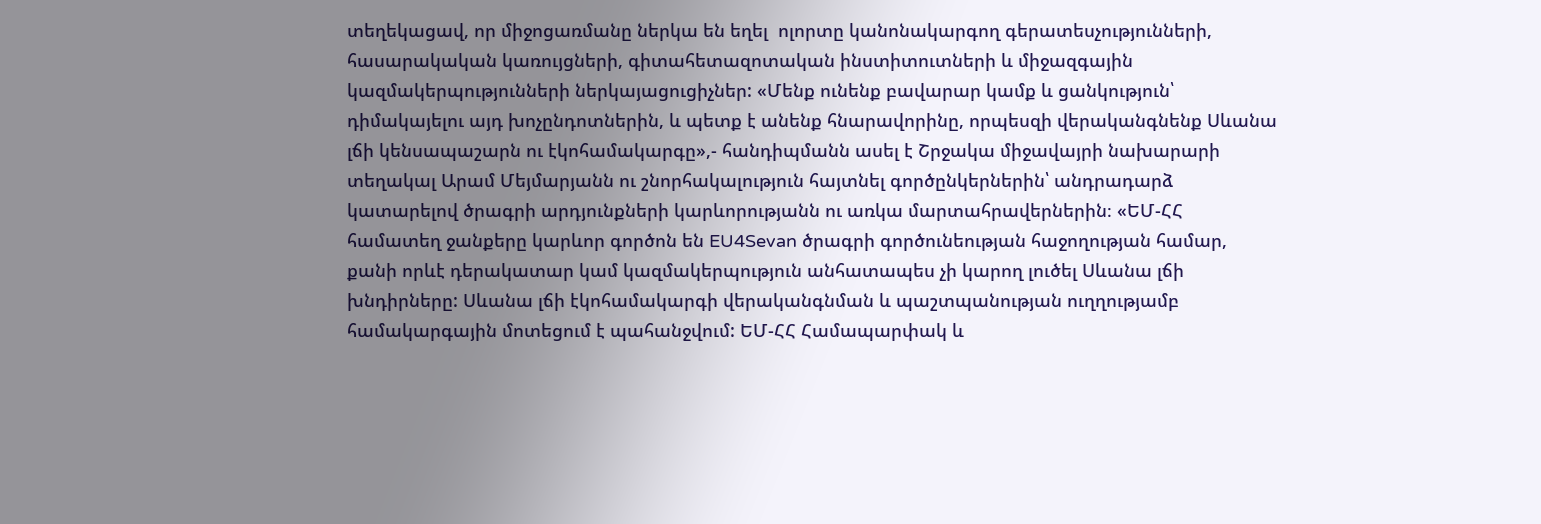տեղեկացավ, որ միջոցառմանը ներկա են եղել  ոլորտը կանոնակարգող գերատեսչությունների, հասարակական կառույցների, գիտահետազոտական ինստիտուտների և միջազգային կազմակերպությունների ներկայացուցիչներ: «Մենք ունենք բավարար կամք և ցանկություն՝ դիմակայելու այդ խոչընդոտներին, և պետք է անենք հնարավորինը, որպեսզի վերականգնենք Սևանա լճի կենսապաշարն ու էկոհամակարգը»,- հանդիպմանն ասել է Շրջակա միջավայրի նախարարի տեղակալ Արամ Մեյմարյանն ու շնորհակալություն հայտնել գործընկերներին՝ անդրադարձ կատարելով ծրագրի արդյունքների կարևորությանն ու առկա մարտահրավերներին։ «ԵՄ-ՀՀ համատեղ ջանքերը կարևոր գործոն են EU4Sevan ծրագրի գործունեության հաջողության համար, քանի որևէ դերակատար կամ կազմակերպություն անհատապես չի կարող լուծել Սևանա լճի խնդիրները: Սևանա լճի էկոհամակարգի վերականգնման և պաշտպանության ուղղությամբ համակարգային մոտեցում է պահանջվում: ԵՄ-ՀՀ Համապարփակ և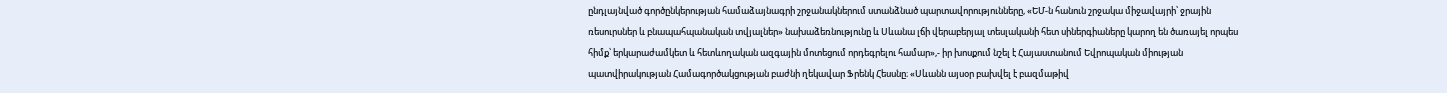ընդլայնված գործընկերության համաձայնագրի շրջանակներում ստանձնած պարտավորությունները, «ԵՄ-ն հանուն շրջակա միջավայրի՝ ջրային ռեսուրսներ և բնապահպանական տվյալներ» նախաձեռնությունը և Սևանա լճի վերաբերյալ տեսլականի հետ սիներգիաները կարող են ծառայել որպես հիմք՝ երկարաժամկետ և հետևողական ազգային մոտեցում որդեգրելու համար»,- իր խոսքում նշել է Հայաստանում Եվրոպական միության պատվիրակության Համագործակցության բաժնի ղեկավար Ֆրենկ Հեսսնը։ «Սևանն այսօր բախվել է բազմաթիվ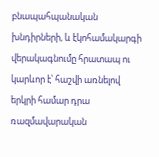բնապահպանական խնդիրների, և էկոհամակարգի վերակագնումը հրատապ ու կարևոր է՝ հաշվի առնելով երկրի համար դրա ռազմավարական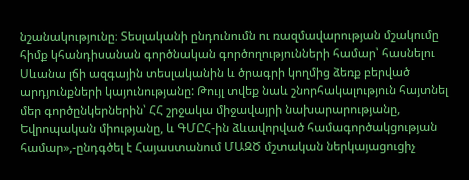նշանակությունը։ Տեսլականի ընդունումն ու ռազմավարության մշակումը հիմք կհանդիսանան գործնական գործողությունների համար՝ հասնելու Սևանա լճի ազգային տեսլականին և ծրագրի կողմից ձեռք բերված արդյունքների կայունությանը: Թույլ տվեք նաև շնորհակալություն հայտնել մեր գործընկերներին՝ ՀՀ շրջակա միջավայրի նախարարությանը, Եվրոպական միությանը, և ԳՄԸՀ-ին ձևավորված համագործակցության համար»,-ընդգծել է Հայաստանում ՄԱԶԾ մշտական ներկայացուցիչ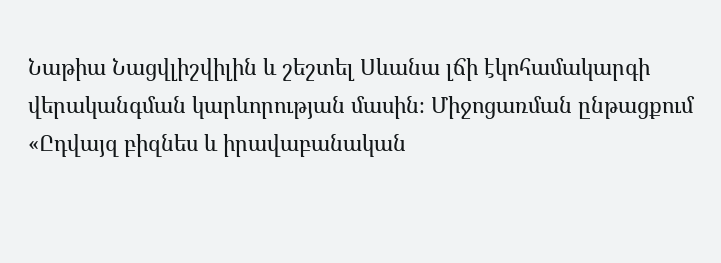Նաթիա Նացվլիշվիլին և շեշտել Սևանա լճի էկոհամակարգի վերականգման կարևորության մասին։ Միջոցառման ընթացքում «Ըդվայզ բիզնես և իրավաբանական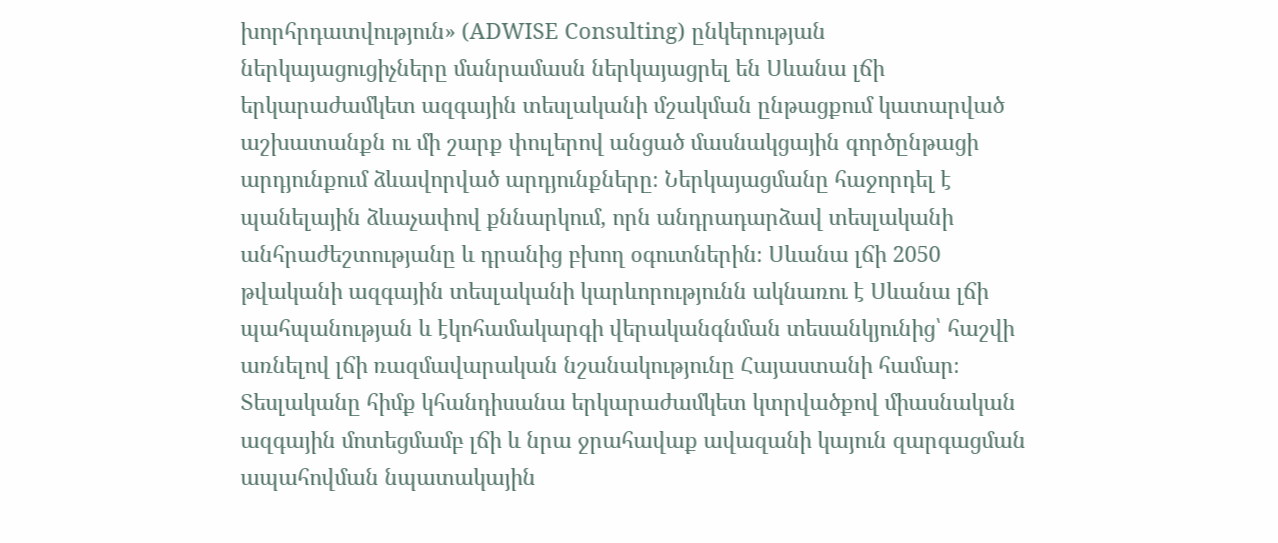խորհրդատվություն» (ADWISE Consulting) ընկերության ներկայացուցիչները մանրամասն ներկայացրել են Սևանա լճի երկարաժամկետ ազգային տեսլականի մշակման ընթացքում կատարված աշխատանքն ու մի շարք փուլերով անցած մասնակցային գործընթացի արդյունքում ձևավորված արդյունքները։ Ներկայացմանը հաջորդել է պանելային ձևաչափով քննարկում, որն անդրադարձավ տեսլականի անհրաժեշտությանը և դրանից բխող օգուտներին։ Սևանա լճի 2050 թվականի ազգային տեսլականի կարևորությունն ակնառու է Սևանա լճի պահպանության և էկոհամակարգի վերականգնման տեսանկյունից՝ հաշվի առնելով լճի ռազմավարական նշանակությունը Հայաստանի համար։ Տեսլականը հիմք կհանդիսանա երկարաժամկետ կտրվածքով միասնական ազգային մոտեցմամբ լճի և նրա ջրահավաք ավազանի կայուն զարգացման ապահովման նպատակային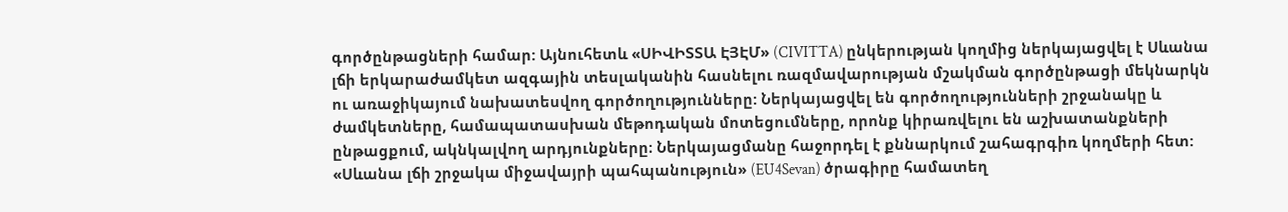գործընթացների համար: Այնուհետև «ՍԻՎԻՏՏԱ ԷՅԷՄ» (CIVITTA) ընկերության կողմից ներկայացվել է Սևանա լճի երկարաժամկետ ազգային տեսլականին հասնելու ռազմավարության մշակման գործընթացի մեկնարկն ու առաջիկայում նախատեսվող գործողությունները: Ներկայացվել են գործողությունների շրջանակը և ժամկետները, համապատասխան մեթոդական մոտեցումները, որոնք կիրառվելու են աշխատանքների ընթացքում, ակնկալվող արդյունքները։ Ներկայացմանը հաջորդել է քննարկում շահագրգիռ կողմերի հետ: «Սևանա լճի շրջակա միջավայրի պահպանություն» (EU4Sevan) ծրագիրը համատեղ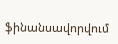ֆինանսավորվում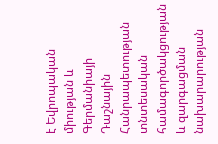է Եվրոպական միության և Գերմանիայի Դաշնային Հանրապետության տնտեսական համագործակցության և զարգացման նախարարության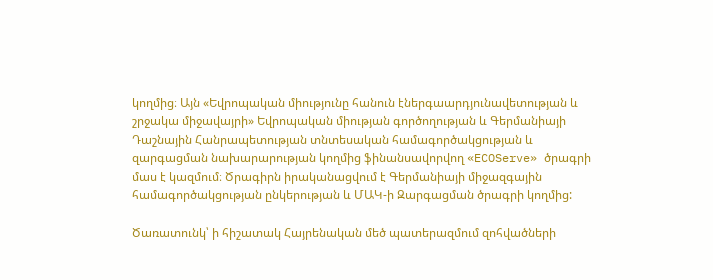կողմից։ Այն «Եվրոպական միությունը հանուն էներգաարդյունավետության և շրջակա միջավայրի» Եվրոպական միության գործողության և Գերմանիայի Դաշնային Հանրապետության տնտեսական համագործակցության և զարգացման նախարարության կողմից ֆինանսավորվող «ECOServe» ծրագրի մաս է կազմում։ Ծրագիրն իրականացվում է Գերմանիայի միջազգային համագործակցության ընկերության և ՄԱԿ-ի Զարգացման ծրագրի կողմից:

Ծառատունկ՝ ի հիշատակ Հայրենական մեծ պատերազմում զոհվածների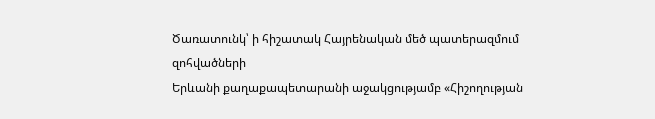Ծառատունկ՝ ի հիշատակ Հայրենական մեծ պատերազմում զոհվածների
Երևանի քաղաքապետարանի աջակցությամբ «Հիշողության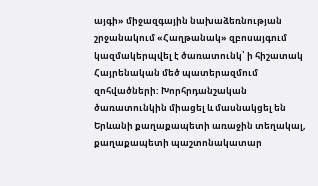այգի» միջազգային նախաձեռնության շրջանակում «Հաղթանակ» զբոսայգում կազմակերպվել է ծառատունկ՝ ի հիշատակ Հայրենական մեծ պատերազմում զոհվածների: Խորհրդանշական ծառատունկին միացել և մասնակցել են Երևանի քաղաքապետի առաջին տեղակալ, քաղաքապետի պաշտոնակատար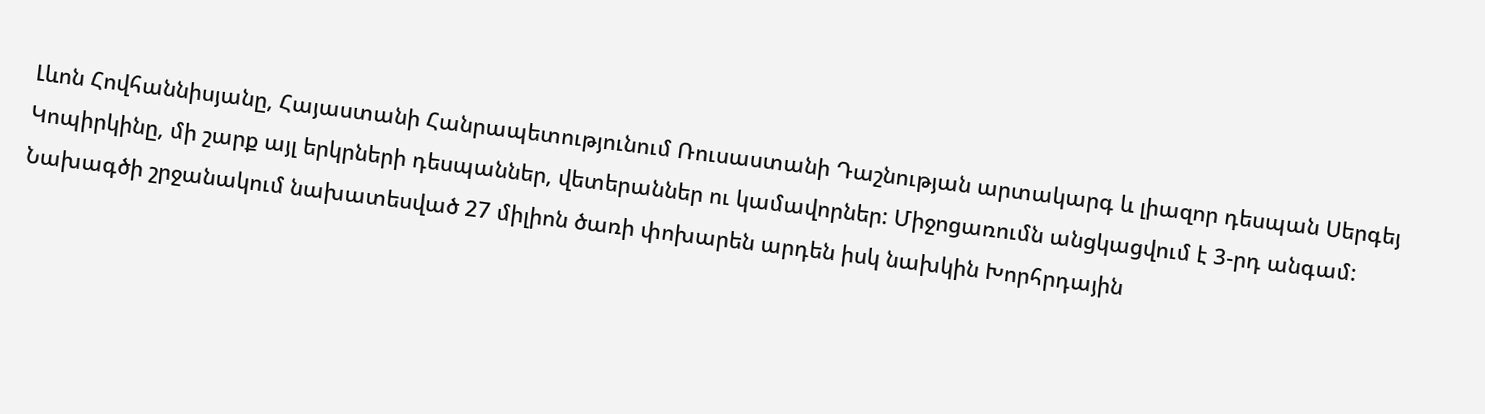Լևոն Հովհաննիսյանը, Հայաստանի Հանրապետությունում Ռուսաստանի Դաշնության արտակարգ և լիազոր դեսպան Սերգեյ Կոպիրկինը, մի շարք այլ երկրների դեսպաններ, վետերաններ ու կամավորներ: Միջոցառումն անցկացվում է 3-րդ անգամ: Նախագծի շրջանակում նախատեսված 27 միլիոն ծառի փոխարեն արդեն իսկ նախկին Խորհրդային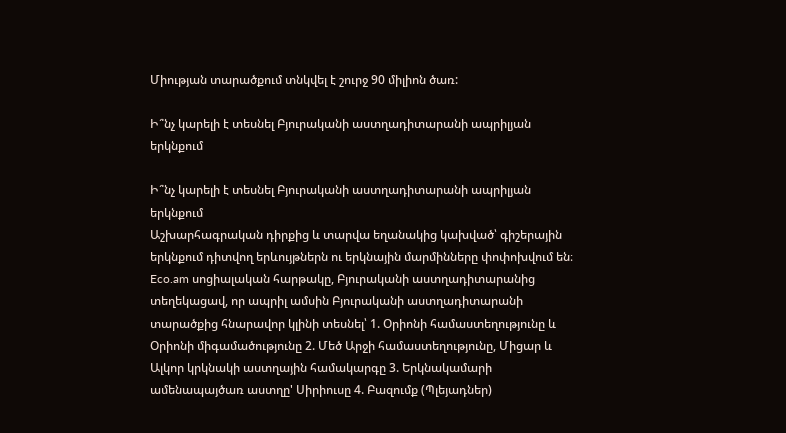Միության տարածքում տնկվել է շուրջ 90 միլիոն ծառ:

Ի՞նչ կարելի է տեսնել Բյուրականի աստղադիտարանի ապրիլյան երկնքում

Ի՞նչ կարելի է տեսնել Բյուրականի աստղադիտարանի ապրիլյան երկնքում
Աշխարհագրական դիրքից և տարվա եղանակից կախված՝ գիշերային երկնքում դիտվող երևույթներն ու երկնային մարմինները փոփոխվում են։ Eco.am սոցիալական հարթակը, Բյուրականի աստղադիտարանից տեղեկացավ, որ ապրիլ ամսին Բյուրականի աստղադիտարանի տարածքից հնարավոր կլինի տեսնել՝ 1. Օրիոնի համաստեղությունը և Օրիոնի միգամածությունը 2. Մեծ Արջի համաստեղությունը, Միցար և Ալկոր կրկնակի աստղային համակարգը 3. Երկնակամարի ամենապայծառ աստղը' Սիրիուսը 4. Բազումք (Պլեյադներ)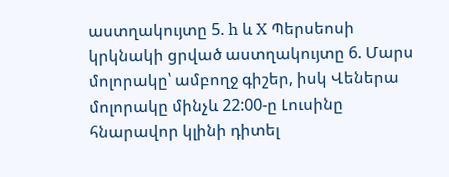աստղակույտը 5. h և X Պերսեոսի կրկնակի ցրված աստղակույտը 6. Մարս մոլորակը՝ ամբողջ գիշեր, իսկ Վեներա մոլորակը մինչև 22:00-ը Լուսինը հնարավոր կլինի դիտել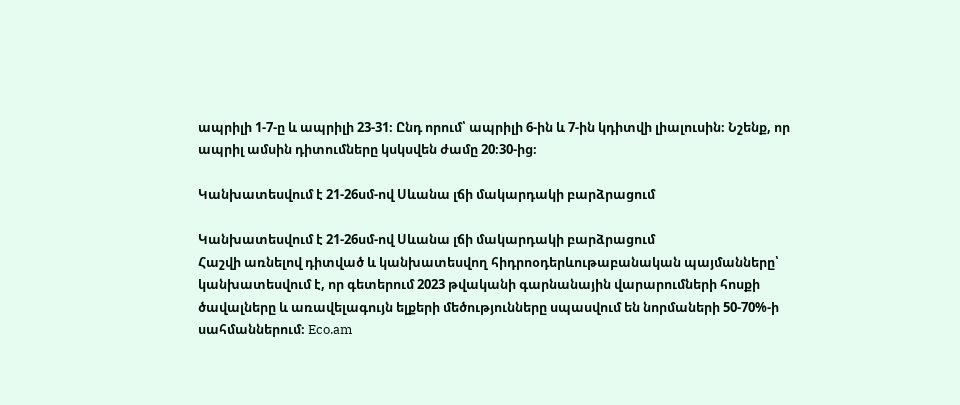ապրիլի 1-7-ը և ապրիլի 23-31։ Ընդ որում՝ ապրիլի 6-ին և 7-ին կդիտվի լիալուսին։ Նշենք, որ ապրիլ ամսին դիտումները կսկսվեն ժամը 20։30-ից։

Կանխատեսվում է 21-26սմ-ով Սևանա լճի մակարդակի բարձրացում

Կանխատեսվում է 21-26սմ-ով Սևանա լճի մակարդակի բարձրացում
Հաշվի առնելով դիտված և կանխատեսվող հիդրոօդերևութաբանական պայմանները՝ կանխատեսվում է, որ գետերում 2023 թվականի գարնանային վարարումների հոսքի ծավալները և առավելագույն ելքերի մեծությունները սպասվում են նորմաների 50-70%-ի սահմաններում։ Eco.am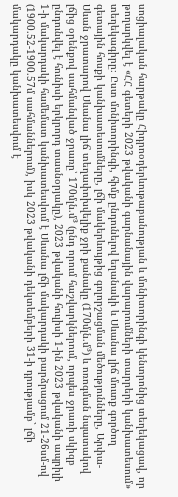սոցիալական հարթակը Հիդրոօդերևութաբանության և մոնիտորինգի կենտրոնից տեղեկացավ, որ թողարկվել է «ՀՀ գետերի 2023 թվականի գարնանային վարարումների տարրերի կանխատեսում» տեղեկագիրը։ Ըստ մոնիտորինգի, հիմք ընդունելով եղանակի և Սևանա լիճ մուտք գործող գետային հոսքի կանխատեսումները, լճի մակերևույթից գոլորշացման մեծությունները, Արփա-Սևան ջրատարով Սևանա լիճ տեղափոխվելիք ջրի քանակը (170մլն.մ³) և ոռոգման նպատակով լճից օրենքով սահմանված ջրառը՝ 170մլն.մ³ (ընդ որում հաշվարկներում, որպես ջրառի սկիզբ ընդունվել է հունիսի երկրորդ տասնօրյակը), 2023 թվականի հուլիսի 1-ին 2023 թվականի ապրիլի 1-ի մակարդակի համեմատ կանխատեսվում է Սևանա լճի մակարդակի բարձրացում 21-26սմ-ով (1900.52-1900.57մ սահմաններում), իսկ 2023 թվականի դեկտեմբերի 31-ի դրությամբ` լճի մակարդակը կանխատեսվում է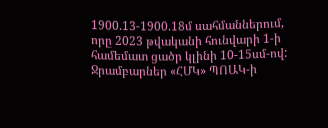1900.13-1900.18մ սահմաններում, որը 2023 թվականի հունվարի 1-ի համեմատ ցածր կլինի 10-15սմ-ով: Ջրամբարներ «ՀՄԿ» ՊՈԱԿ-ի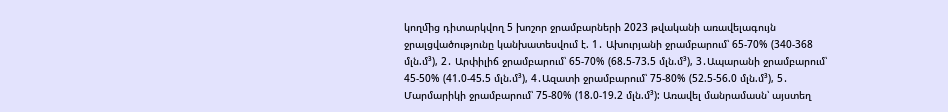կողﬕց դիտարկվող 5 խոշոր ջրամբարների 2023 թվականի առավելագույն ջրալցվածությունը կանխատեսվում է. 1․ Ախուրյանի ջրամբարում՝ 65-70% (340-368 մլն.մ³), 2․ Արփիլիճ ջրամբարում՝ 65-70% (68.5-73.5 մլն.մ³), 3․Ապարանի ջրամբարում՝ 45-50% (41.0-45.5 մլն.մ³), 4․Ազատի ջրամբարում՝ 75-80% (52.5-56.0 մլն.մ³), 5․ Մարմարիկի ջրամբարում՝ 75-80% (18.0-19.2 մլն.մ³): Առավել մանրամասն՝ այստեղ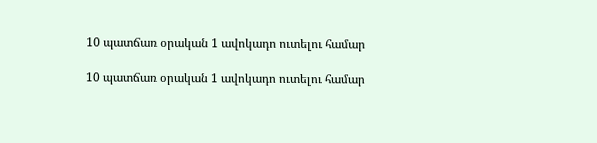10 պատճառ օրական 1 ավոկադո ուտելու համար

10 պատճառ օրական 1 ավոկադո ուտելու համար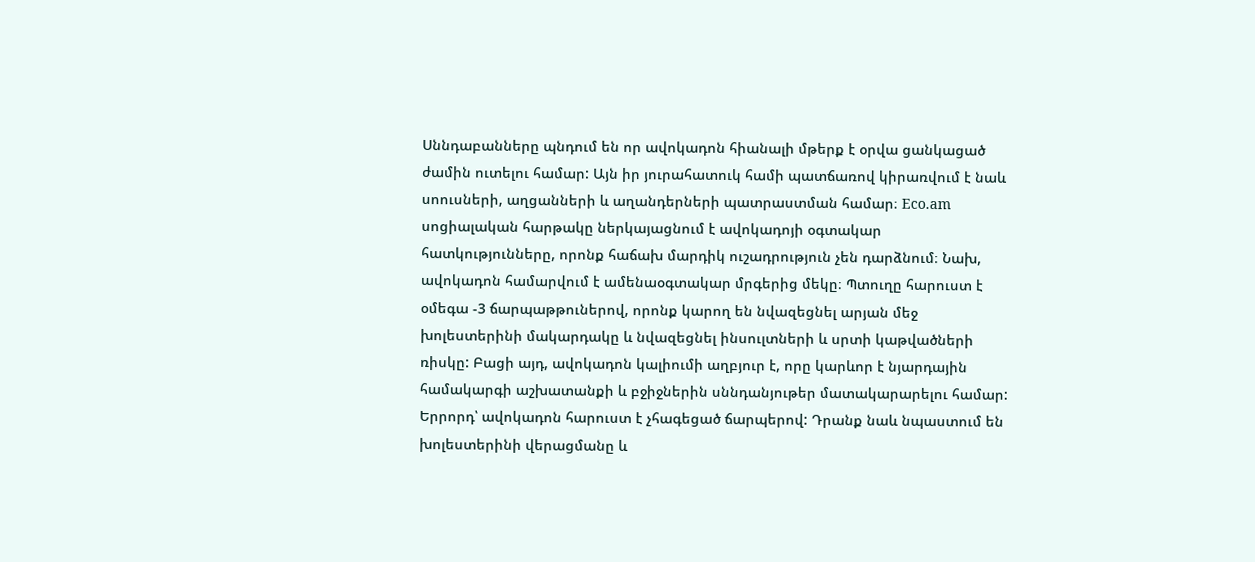Սննդաբանները պնդում են որ ավոկադոն հիանալի մթերք է օրվա ցանկացած ժամին ուտելու համար: Այն իր յուրահատուկ համի պատճառով կիրառվում է նաև սոուսների, աղցանների և աղանդերների պատրաստման համար։ Eco.am սոցիալական հարթակը ներկայացնում է ավոկադոյի օգտակար հատկությունները, որոնք հաճախ մարդիկ ուշադրություն չեն դարձնում։ Նախ, ավոկադոն համարվում է ամենաօգտակար մրգերից մեկը։ Պտուղը հարուստ է օմեգա -3 ճարպաթթուներով, որոնք կարող են նվազեցնել արյան մեջ խոլեստերինի մակարդակը և նվազեցնել ինսուլտների և սրտի կաթվածների ռիսկը: Բացի այդ, ավոկադոն կալիումի աղբյուր է, որը կարևոր է նյարդային համակարգի աշխատանքի և բջիջներին սննդանյութեր մատակարարելու համար: Երրորդ՝ ավոկադոն հարուստ է չհագեցած ճարպերով: Դրանք նաև նպաստում են խոլեստերինի վերացմանը և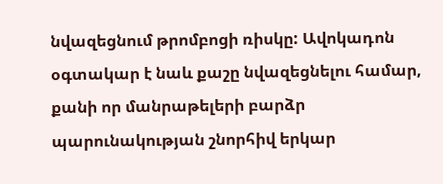նվազեցնում թրոմբոցի ռիսկը: Ավոկադոն օգտակար է նաև քաշը նվազեցնելու համար, քանի որ մանրաթելերի բարձր պարունակության շնորհիվ երկար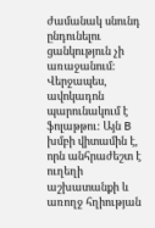ժամանակ սնունդ ընդունելու ցանկություն չի առաջանում: Վերջապես, ավոկադոն պարունակում է ֆոլաթթու: Այն B խմբի վիտամին է, որն անհրաժեշտ է ուղեղի աշխատանքի և առողջ հղիության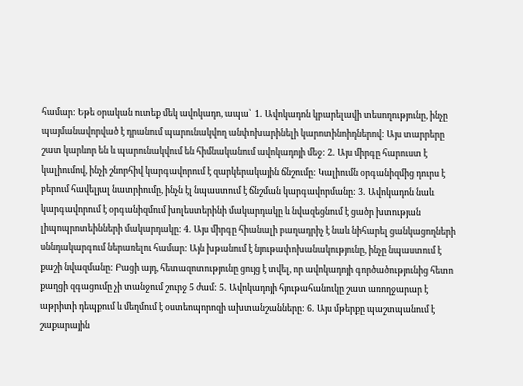համար: Եթե օրական ուտեք մեկ ավոկադո, ապա՝  1․ Ավոկադոն կբարելավի տեսողությունը, ինչը պայմանավորված է դրանում պարունակվող անփոխարինելի կարոտինոիդներով: Այս տարրերը շատ կարևոր են և պարունակվում են հիմնականում ավոկադոյի մեջ: 2․ Այս միրգը հարուստ է կալիումով, ինչի շնորհիվ կարգավորում է զարկերակային ճնշումը: Կալիումն օրգանիզմից դուրս է բերում հավելյալ նատրիումը, ինչն էլ նպաստում է ճնշման կարգավորմանը: 3․ Ավոկադոն նաև կարգավորում է օրգանիզմում խոլեստերինի մակարդակը և նվազեցնում է ցածր խտության լիպոպրոտեինների մակարդակը: 4․ Այս միրգը հիանալի բաղադրիչ է նաև նիհարել ցանկացողների սննդակարգում ներառելու համար: Այն խթանում է նյութափոխանակությունը, ինչը նպաստում է քաշի նվազմանը: Բացի այդ, հետազոտությունը ցույց է տվել, որ ավոկադոյի գործածությունից հետո քաղցի զգացումը չի տանջում շուրջ 5 ժամ: 5․ Ավոկադոյի հյութահանուկը շատ առողջարար է աթրիտի դեպքում և մեղմում է օստեոպորոզի ախտանշանները: 6․ Այս մթերքը պաշտպանում է շաքարային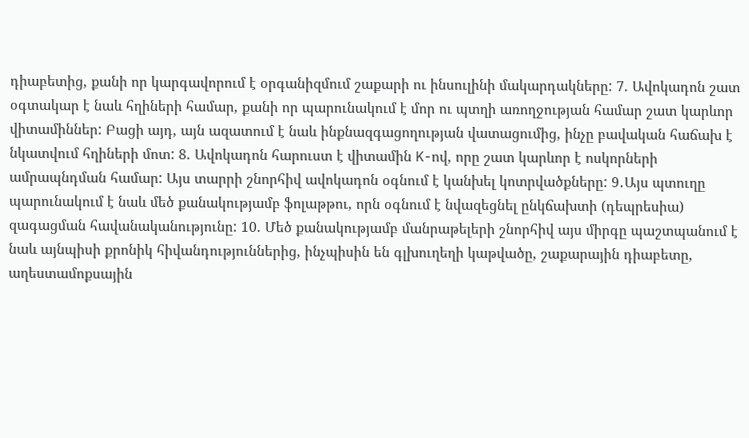դիաբետից, քանի որ կարգավորում է օրգանիզմում շաքարի ու ինսուլինի մակարդակները: 7. Ավոկադոն շատ օգտակար է նաև հղիների համար, քանի որ պարունակում է մոր ու պտղի առողջության համար շատ կարևոր վիտամիններ: Բացի այդ, այն ազատում է նաև ինքնազգացողության վատացումից, ինչը բավական հաճախ է նկատվում հղիների մոտ: 8. Ավոկադոն հարուստ է վիտամին K-ով, որը շատ կարևոր է ոսկորների ամրապնդման համար: Այս տարրի շնորհիվ ավոկադոն օգնում է կանխել կոտրվածքները: 9․Այս պտուղը պարունակում է նաև մեծ քանակությամբ ֆոլաթթու, որն օգնում է նվազեցնել ընկճախտի (դեպրեսիա) զագացման հավանականությունը: 10. Մեծ քանակությամբ մանրաթելերի շնորհիվ այս միրգը պաշտպանում է նաև այնպիսի քրոնիկ հիվանդություններից, ինչպիսին են գլխուղեղի կաթվածը, շաքարային դիաբետը, աղեստամոքսային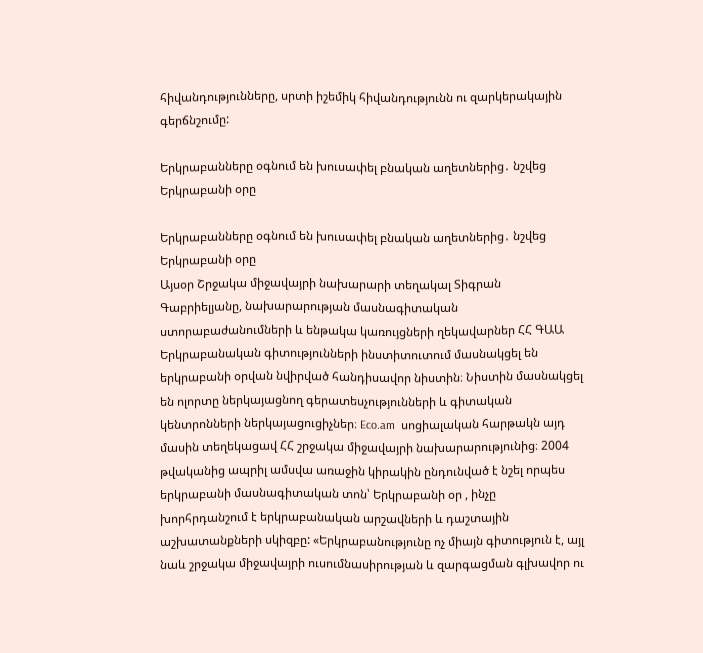հիվանդությունները, սրտի իշեմիկ հիվանդությունն ու զարկերակային գերճնշումը:

Երկրաբանները օգնում են խուսափել բնական աղետներից․ նշվեց Երկրաբանի օրը

Երկրաբանները օգնում են խուսափել բնական աղետներից․ նշվեց Երկրաբանի օրը
Այսօր Շրջակա միջավայրի նախարարի տեղակալ Տիգրան Գաբրիելյանը, նախարարության մասնագիտական ստորաբաժանումների և ենթակա կառույցների ղեկավարներ ՀՀ ԳԱԱ Երկրաբանական գիտությունների ինստիտուտում մասնակցել են երկրաբանի օրվան նվիրված հանդիսավոր նիստին։ Նիստին մասնակցել են ոլորտը ներկայացնող գերատեսչությունների և գիտական կենտրոնների ներկայացուցիչներ։ Eco.am  սոցիալական հարթակն այդ մասին տեղեկացավ ՀՀ շրջակա միջավայրի նախարարությունից։ 2004 թվականից ապրիլ ամսվա առաջին կիրակին ընդունված է նշել որպես երկրաբանի մասնագիտական տոն՝ Երկրաբանի օր , ինչը խորհրդանշում է երկրաբանական արշավների և դաշտային աշխատանքների սկիզբը: «Երկրաբանությունը ոչ միայն գիտություն է, այլ նաև շրջակա միջավայրի ուսումնասիրության և զարգացման գլխավոր ու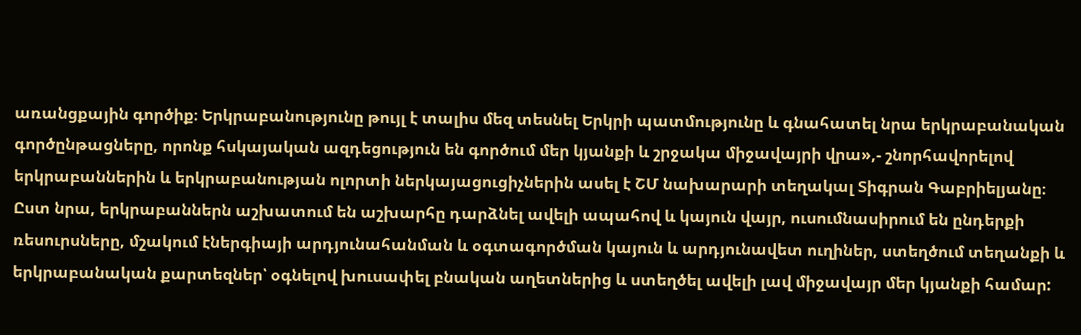առանցքային գործիք։ Երկրաբանությունը թույլ է տալիս մեզ տեսնել Երկրի պատմությունը և գնահատել նրա երկրաբանական գործընթացները, որոնք հսկայական ազդեցություն են գործում մեր կյանքի և շրջակա միջավայրի վրա»,- շնորհավորելով երկրաբաններին և երկրաբանության ոլորտի ներկայացուցիչներին ասել է ՇՄ նախարարի տեղակալ Տիգրան Գաբրիելյանը։ Ըստ նրա, երկրաբաններն աշխատում են աշխարհը դարձնել ավելի ապահով և կայուն վայր, ուսումնասիրում են ընդերքի ռեսուրսները, մշակում էներգիայի արդյունահանման և օգտագործման կայուն և արդյունավետ ուղիներ, ստեղծում տեղանքի և երկրաբանական քարտեզներ՝ օգնելով խուսափել բնական աղետներից և ստեղծել ավելի լավ միջավայր մեր կյանքի համար: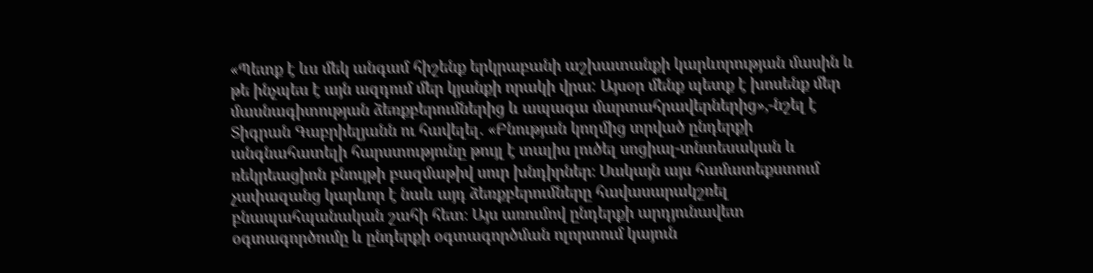«Պետք է ևս մեկ անգամ հիշենք երկրաբանի աշխատանքի կարևորության մասին և թե ինչպես է այն ազդում մեր կյանքի որակի վրա: Այսօր մենք պետք է խոսենք մեր մասնագիտության ձեռքբերումներից և ապագա մարտահրավերներից»,-նշել է Տիգրան Գաբրիելյանն ու հավելել․ «Բնության կողմից տրված ընդերքի անգնահատելի հարստությունը թույլ է տալիս լուծել սոցիալ-տնտեսական և ռեկրեացիոն բնույթի բազմաթիվ սուր խնդիրներ։ Սակայն այս համատեքստում չափազանց կարևոր է նաև այդ ձեռքբերումները հավասարակշռել բնապահպանական շահի հետ։ Այս առումով ընդերքի արդյունավետ օգտագործումը և ընդերքի օգտագործման ոլորտում կայուն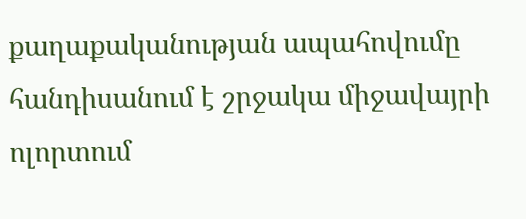քաղաքականության ապահովումը հանդիսանում է շրջակա միջավայրի ոլորտում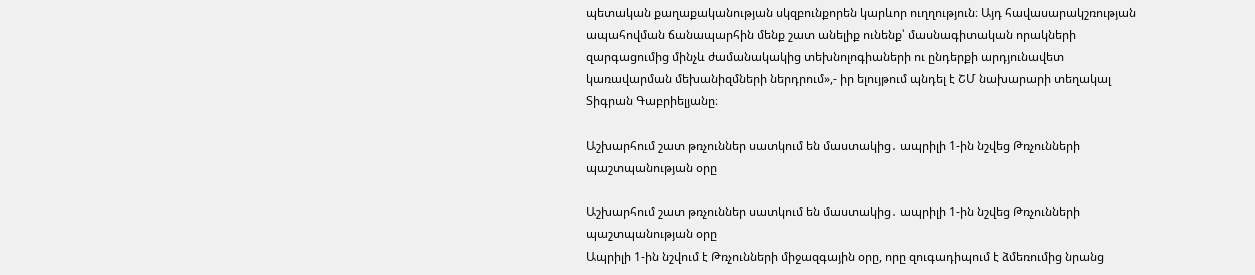պետական քաղաքականության սկզբունքորեն կարևոր ուղղություն։ Այդ հավասարակշռության ապահովման ճանապարհին մենք շատ անելիք ունենք՝ մասնագիտական որակների զարգացումից մինչև ժամանակակից տեխնոլոգիաների ու ընդերքի արդյունավետ կառավարման մեխանիզմների ներդրում»,- իր ելույթում պնդել է ՇՄ նախարարի տեղակալ Տիգրան Գաբրիելյանը։

Աշխարհում շատ թռչուններ սատկում են մաստակից․ ապրիլի 1-ին նշվեց Թռչունների պաշտպանության օրը

Աշխարհում շատ թռչուններ սատկում են մաստակից․ ապրիլի 1-ին նշվեց Թռչունների պաշտպանության օրը
Ապրիլի 1-ին նշվում է Թռչունների միջազգային օրը, որը զուգադիպում է ձմեռումից նրանց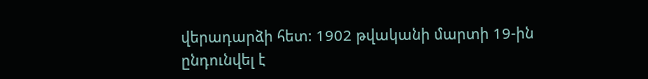վերադարձի հետ: 1902 թվականի մարտի 19-ին ընդունվել է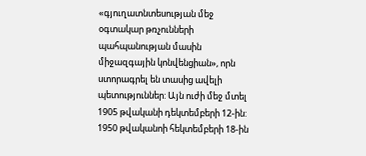«գյուղատնտեսության մեջ օգտակար թռչունների պահպանության մասին միջազգային կոնվենցիան», որն ստորագրել են տասից ավելի պետություններ: Այն ուժի մեջ մտել 1905 թվականի դեկտեմբերի 12-ին: 1950 թվականոի հեկտեմբերի 18-ին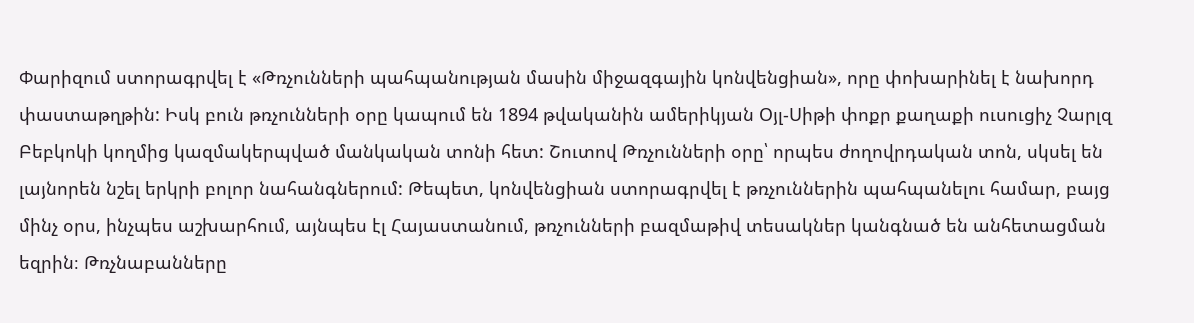Փարիզում ստորագրվել է «Թռչունների պահպանության մասին միջազգային կոնվենցիան», որը փոխարինել է նախորդ փաստաթղթին: Իսկ բուն թռչունների օրը կապում են 1894 թվականին ամերիկյան Օյլ-Սիթի փոքր քաղաքի ուսուցիչ Չարլզ Բեբկոկի կողմից կազմակերպված մանկական տոնի հետ: Շուտով Թռչունների օրը՝ որպես ժողովրդական տոն, սկսել են լայնորեն նշել երկրի բոլոր նահանգներում: Թեպետ, կոնվենցիան ստորագրվել է թռչուններին պահպանելու համար, բայց մինչ օրս, ինչպես աշխարհում, այնպես էլ Հայաստանում, թռչունների բազմաթիվ տեսակներ կանգնած են անհետացման եզրին։ Թռչնաբանները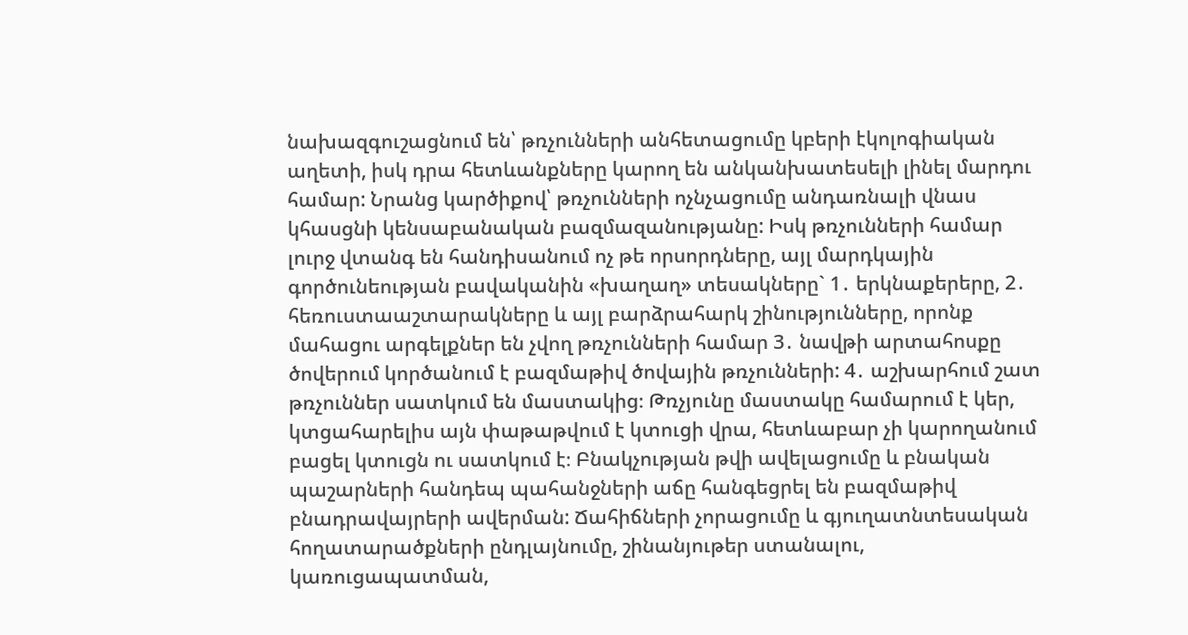նախազգուշացնում են՝ թռչունների անհետացումը կբերի էկոլոգիական աղետի, իսկ դրա հետևանքները կարող են անկանխատեսելի լինել մարդու համար: Նրանց կարծիքով՝ թռչունների ոչնչացումը անդառնալի վնաս կհասցնի կենսաբանական բազմազանությանը: Իսկ թռչունների համար լուրջ վտանգ են հանդիսանում ոչ թե որսորդները, այլ մարդկային գործունեության բավականին «խաղաղ» տեսակները` 1․ երկնաքերերը, 2․ հեռուստաաշտարակները և այլ բարձրահարկ շինությունները, որոնք մահացու արգելքներ են չվող թռչունների համար 3․ նավթի արտահոսքը ծովերում կործանում է բազմաթիվ ծովային թռչունների: 4․ աշխարհում շատ թռչուններ սատկում են մաստակից։ Թռչյունը մաստակը համարում է կեր, կտցահարելիս այն փաթաթվում է կտուցի վրա, հետևաբար չի կարողանում բացել կտուցն ու սատկում է։ Բնակչության թվի ավելացումը և բնական պաշարների հանդեպ պահանջների աճը հանգեցրել են բազմաթիվ բնադրավայրերի ավերման: Ճահիճների չորացումը և գյուղատնտեսական հողատարածքների ընդլայնումը, շինանյութեր ստանալու, կառուցապատման,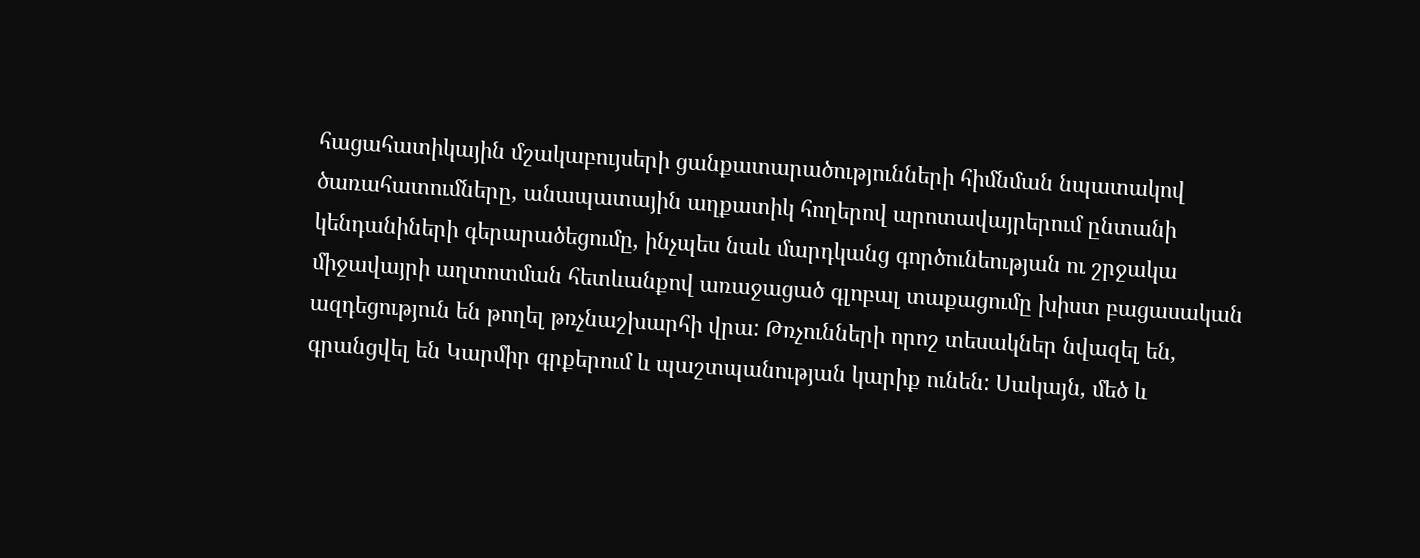հացահատիկային մշակաբույսերի ցանքատարածությունների հիմնման նպատակով ծառահատումները, անապատային աղքատիկ հողերով արոտավայրերում ընտանի կենդանիների գերարածեցումը, ինչպես նաև մարդկանց գործունեության ու շրջակա միջավայրի աղտոտման հետևանքով առաջացած գլոբալ տաքացումը խիստ բացասական ազդեցություն են թողել թռչնաշխարհի վրա: Թռչունների որոշ տեսակներ նվազել են, գրանցվել են Կարմիր գրքերում և պաշտպանության կարիք ունեն: Սակայն, մեծ և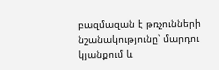բազմազան է թռչունների նշանակությունը՝ մարդու կյանքում և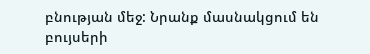բնության մեջ: Նրանք մասնակցում են բույսերի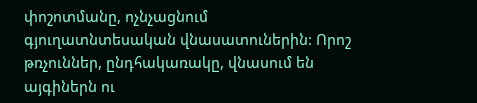փոշոտմանը, ոչնչացնում գյուղատնտեսական վնասատուներին: Որոշ թռչուններ, ընդհակառակը, վնասում են այգիներն ու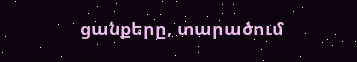ցանքերը, տարածում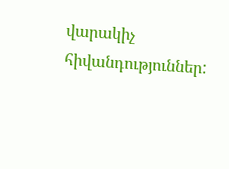վարակիչ հիվանդություններ: